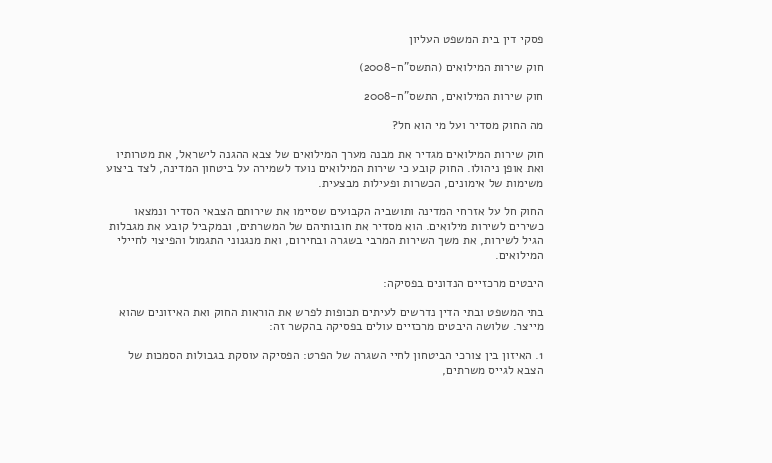פסקי דין בית המשפט העליון

חוק שירות המילואים (התשס"ח-2008)

חוק שירות המילואים, התשס"ח-2008

מה החוק מסדיר ועל מי הוא חל?

חוק שירות המילואים מגדיר את מבנה מערך המילואים של צבא ההגנה לישראל, את מטרותיו ואת אופן ניהולו. החוק קובע כי שירות המילואים נועד לשמירה על ביטחון המדינה, לצד ביצוע משימות של אימונים, הכשרות ופעילות מבצעית.

החוק חל על אזרחי המדינה ותושביה הקבועים שסיימו את שירותם הצבאי הסדיר ונמצאו כשירים לשירות מילואים. הוא מסדיר את חובותיהם של המשרתים, ובמקביל קובע את מגבלות הגיל לשירות, את משך השירות המרבי בשגרה ובחירום, ואת מנגנוני התגמול והפיצוי לחיילי המילואים.

היבטים מרכזיים הנדונים בפסיקה:

בתי המשפט ובתי הדין נדרשים לעיתים תכופות לפרש את הוראות החוק ואת האיזונים שהוא מייצר. שלושה היבטים מרכזיים עולים בפסיקה בהקשר זה:

1. האיזון בין צורכי הביטחון לחיי השגרה של הפרט: הפסיקה עוסקת בגבולות הסמכות של הצבא לגייס משרתים,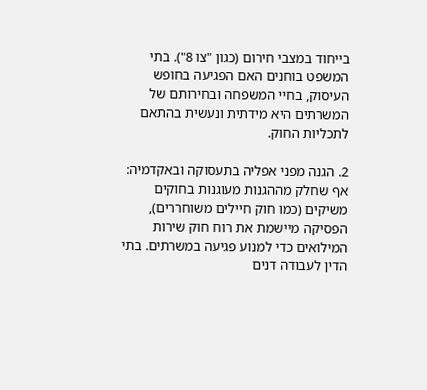בייחוד במצבי חירום (כגון "צו 8"). בתי המשפט בוחנים האם הפגיעה בחופש העיסוק, בחיי המשפחה ובחירותם של המשרתים היא מידתית ונעשית בהתאם לתכליות החוק.

2. הגנה מפני אפליה בתעסוקה ובאקדמיה: אף שחלק מההגנות מעוגנות בחוקים משיקים (כמו חוק חיילים משוחררים), הפסיקה מיישמת את רוח חוק שירות המילואים כדי למנוע פגיעה במשרתים. בתי הדין לעבודה דנים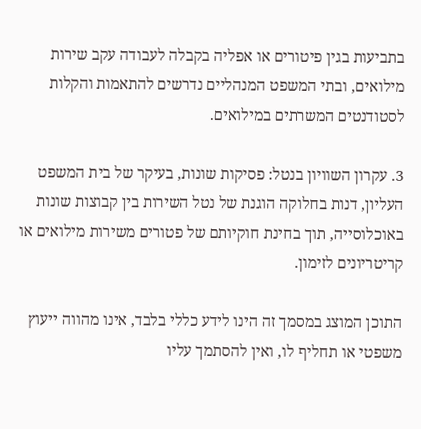בתביעות בגין פיטורים או אפליה בקבלה לעבודה עקב שירות מילואים, ובתי המשפט המנהליים נדרשים להתאמות והקלות לסטודנטים המשרתים במילואים.

3. עקרון השוויון בנטל: פסיקות שונות, בעיקר של בית המשפט העליון, דנות בחלוקה הוגנת של נטל השירות בין קבוצות שונות באוכלוסייה, תוך בחינת חוקיותם של פטורים משירות מילואים או קריטריונים לזימון.

התוכן המוצג במסמך זה הינו לידע כללי בלבד, אינו מהווה ייעוץ משפטי או תחליף לו, ואין להסתמך עליו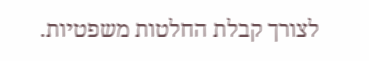לצורך קבלת החלטות משפטיות.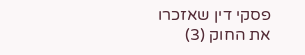פסקי דין שאזכרו את החוק (3)